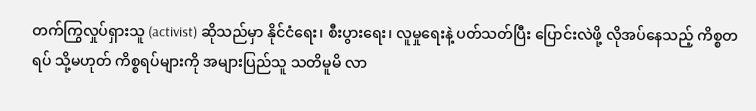တက်ကြွလှုပ်ရှားသူ (activist) ဆိုသည်မှာ နိုင်ငံရေး၊ စီးပွားရေး၊ လူမှုရေးနဲ့ ပတ်သတ်ပြီး ပြောင်းလဲဖို့ လိုအပ်နေသည့် ကိစ္စတရပ် သို့မဟုတ် ကိစ္စရပ်များကို အများပြည်သူ သတိမူမိ လာ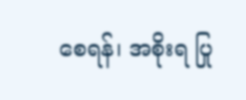စေရန်၊ အစိုးရ ပြု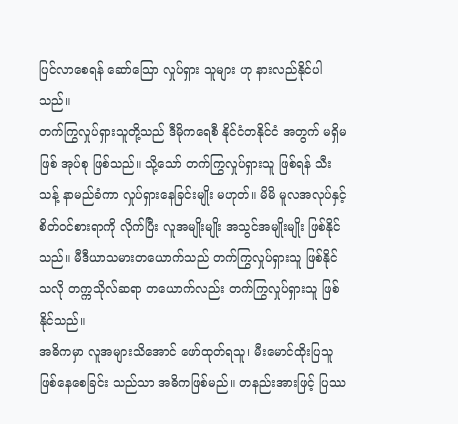ပြင်လာစေရန် ဆော်သြော လှုပ်ရှား သူများ ဟု နားလည်နိုင်ပါသည်။
တက်ကြွလှုပ်ရှားသူတို့သည် ဒီမိုကရေစီ နိုင်ငံတနိုင်ငံ အတွက် မရှိမဖြစ် အုပ်စု ဖြစ်သည်။ သို့သော် တက်ကြွလှုပ်ရှားသူ ဖြစ်ရန် သီးသန့် နာမည်ခံကာ လှုပ်ရှားနေခြင်းမျိုး မဟုတ်။ မိမိ မူလအလုပ်နှင့် စိတ်ဝင်စားရာကို လိုက်ပြီး လူအမျိုးမျိုး အသွင်အမျိုးမျိုး ဖြစ်နိုင်သည်။ မီဒီယာသမားတယောက်သည် တက်ကြွလှုပ်ရှားသူ ဖြစ်နိုင်သလို တက္ကသိုလ်ဆရာ တယောက်လည်း တက်ကြွလှုပ်ရှားသူ ဖြစ်နိုင်သည်။
အဓိကမှာ လူအများသိအောင် ဖော်ထုတ်ရသူ၊ မီးမောင်ထိုးပြသူ ဖြစ်နေစေခြင်း သည်သာ အဓိကဖြစ်မည်။ တနည်းအားဖြင့် ပြဿ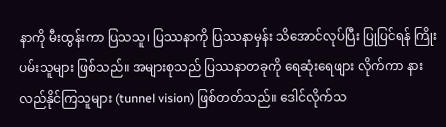နာကို မီးထွန်းကာ ပြသသူ၊ ပြဿနာကို ပြဿနာမှန်း သိအောင်လုပ်ပြီး ပြုပြင်ရန် ကြိုးပမ်းသူများ ဖြစ်သည်။ အများစုသည် ပြဿနာတခုကို ရေဆုံးရေဖျား လိုက်ကာ နားလည်နိုင်ကြသူများ (tunnel vision) ဖြစ်တတ်သည်။ ဒေါင်လိုက်သ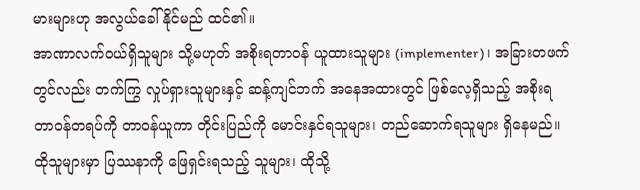မားများဟု အလွယ်ခေါ်နိုင်မည် ထင်၏။
အာဏာလက်ဝယ်ရှိသူများ သို့မဟုတ် အစိုးရတာဝန် ယူထားသူများ (implementer)၊ အခြားတဖက်တွင်လည်း တက်ကြွ လှုပ်ရှားသူများနှင့် ဆန့်ကျင်ဘက် အနေအထားတွင် ဖြစ်လေ့ရှိသည့် အစိုးရ တာဝန်တရပ်ကို တာဝန်ယူကာ တိုင်းပြည်ကို မောင်းနှင်ရသူများ၊ တည်ဆောက်ရသူများ ရှိနေမည်။ ထိုသူများမှာ ပြဿနာကို ဖြေရှင်းရသည့် သူများ၊ ထိုသို့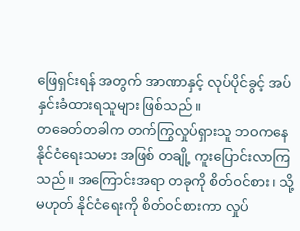ဖြေရှင်းရန် အတွက် အာဏာနှင့် လုပ်ပိုင်ခွင့် အပ်နှင်းခံထားရသူများ ဖြစ်သည်။
တခေတ်တခါက တက်ကြွလှုပ်ရှားသူ ဘဝကနေ နိုင်ငံရေးသမား အဖြစ် တချို့ ကူးပြောင်းလာကြသည်။ အကြောင်းအရာ တခုကို စိတ်ဝင်စား၊ သို့မဟုတ် နိုင်ငံရေးကို စိတ်ဝင်စားကာ လှုပ်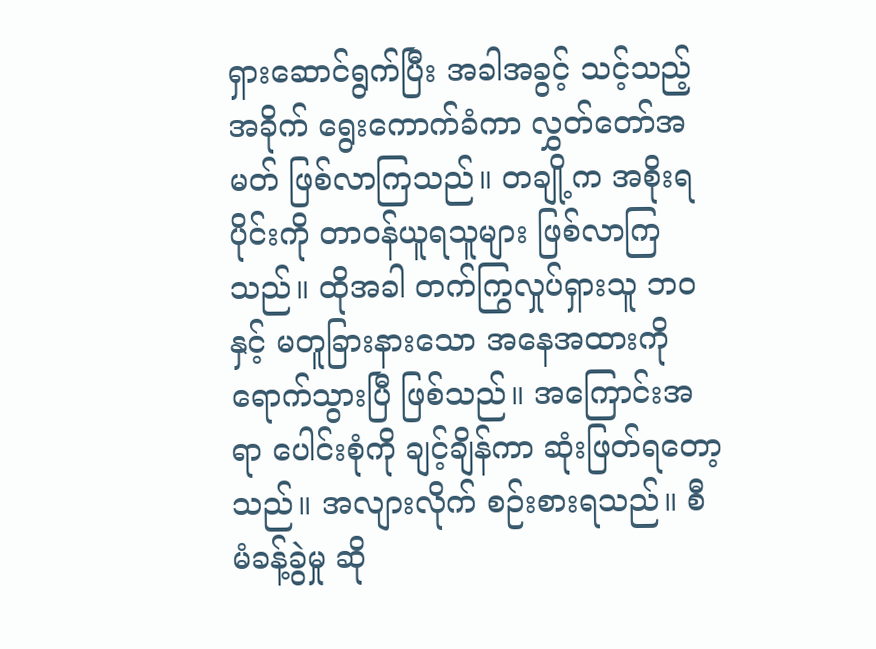ရှားဆောင်ရွက်ပြီး အခါအခွင့် သင့်သည့်အခိုက် ရွေးကောက်ခံကာ လွှတ်တော်အမတ် ဖြစ်လာကြသည်။ တချို့က အစိုးရပိုင်းကို တာဝန်ယူရသူများ ဖြစ်လာကြသည်။ ထိုအခါ တက်ကြွလှုပ်ရှားသူ ဘဝနှင့် မတူခြားနားသော အနေအထားကို ရောက်သွားပြီ ဖြစ်သည်။ အကြောင်းအရာ ပေါင်းစုံကို ချင့်ချိန်ကာ ဆုံးဖြတ်ရတော့သည်။ အလျားလိုက် စဉ်းစားရသည်။ စီမံခန့်ခွဲမှု ဆို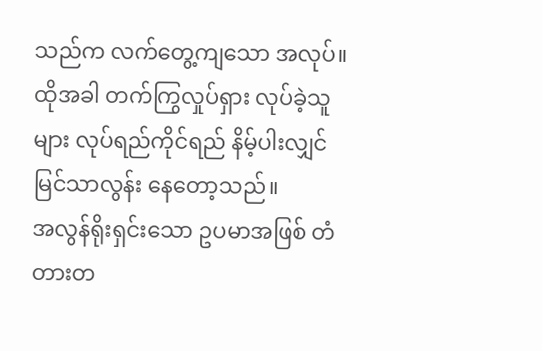သည်က လက်တွေ့ကျသော အလုပ်။ ထိုအခါ တက်ကြွလှုပ်ရှား လုပ်ခဲ့သူများ လုပ်ရည်ကိုင်ရည် နိမ့်ပါးလျှင် မြင်သာလွန်း နေတော့သည်။
အလွန်ရိုးရှင်းသော ဥပမာအဖြစ် တံတားတ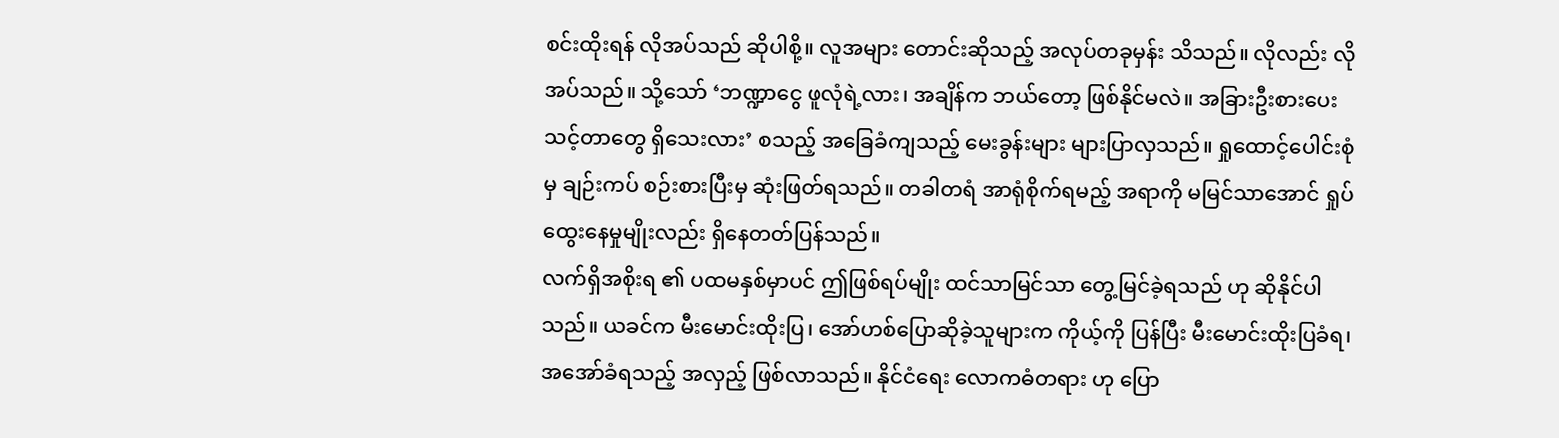စင်းထိုးရန် လိုအပ်သည် ဆိုပါစို့။ လူအများ တောင်းဆိုသည့် အလုပ်တခုမှန်း သိသည်။ လိုလည်း လိုအပ်သည်။ သို့သော် ‘ဘဏ္ဍာငွေ ဖူလုံရဲ့လား၊ အချိန်က ဘယ်တော့ ဖြစ်နိုင်မလဲ။ အခြားဦးစားပေး သင့်တာတွေ ရှိသေးလား’ စသည့် အခြေခံကျသည့် မေးခွန်းများ များပြာလှသည်။ ရှုထောင့်ပေါင်းစုံမှ ချဉ်းကပ် စဉ်းစားပြီးမှ ဆုံးဖြတ်ရသည်။ တခါတရံ အာရုံစိုက်ရမည့် အရာကို မမြင်သာအောင် ရှုပ်ထွေးနေမှုမျိုးလည်း ရှိနေတတ်ပြန်သည်။
လက်ရှိအစိုးရ ၏ ပထမနှစ်မှာပင် ဤဖြစ်ရပ်မျိုး ထင်သာမြင်သာ တွေ့မြင်ခဲ့ရသည် ဟု ဆိုနိုင်ပါသည်။ ယခင်က မီးမောင်းထိုးပြ၊ အော်ဟစ်ပြောဆိုခဲ့သူများက ကိုယ့်ကို ပြန်ပြီး မီးမောင်းထိုးပြခံရ၊ အအော်ခံရသည့် အလှည့် ဖြစ်လာသည်။ နိုင်ငံရေး လောကဓံတရား ဟု ပြော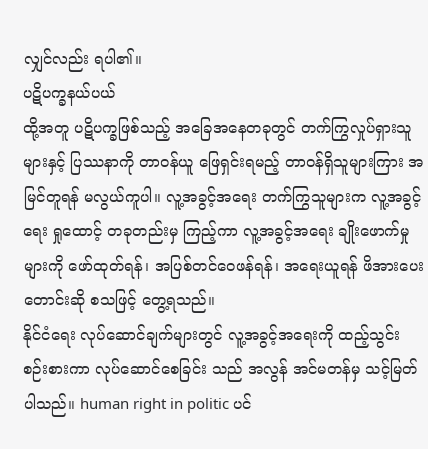လျှင်လည်း ရပါ၏။
ပဋိပက္ခနယ်ပယ်
ထို့အတူ ပဋိပက္ခဖြစ်သည့် အခြေအနေတခုတွင် တက်ကြွလှုပ်ရှားသူများနှင့် ပြဿနာကို တာဝန်ယူ ဖြေရှင်းရမည့် တာဝန်ရှိသူများကြား အမြင်တူရန် မလွယ်ကူပါ။ လူ့အခွင့်အရေး တက်ကြွသူများက လူ့အခွင့်ရေး ရှုထောင့် တခုတည်းမှ ကြည့်ကာ လူ့အခွင့်အရေး ချိုးဖောက်မှုများကို ဖော်ထုတ်ရန်၊ အပြစ်တင်ဝေဖန်ရန်၊ အရေးယူရန် ဖိအားပေး တောင်းဆို စသဖြင့် တွေ့ရသည်။
နိုင်ငံရေး လုပ်ဆောင်ချက်များတွင် လူ့အခွင့်အရေးကို ထည့်သွင်း စဉ်းစားကာ လုပ်ဆောင်စေခြင်း သည် အလွန် အင်မတန်မှ သင့်မြတ်ပါသည်။ human right in politic ပင်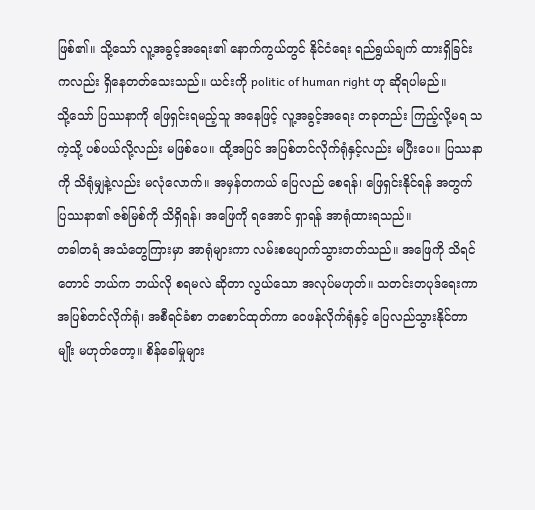ဖြစ်၏။ သို့သော် လူ့အခွင့်အရေး၏ နောက်ကွယ်တွင် နိုင်ငံရေး ရည်ရွယ်ချက် ထားရှိခြင်း ကလည်း ရှိနေတတ်သေးသည်။ ယင်းကို politic of human right ဟု ဆိုရပါမည်။
သို့သော် ပြဿနာကို ဖြေရှင်းရမည့်သူ အနေဖြင့် လူ့အခွင့်အရေး တခုတည်း ကြည့်လို့မရ သကဲ့သို့ ပစ်ပယ်လို့လည်း မဖြစ်ပေ။ ထို့အပြင် အပြစ်တင်လိုက်ရုံနှင့်လည်း မပြီးပေ။ ပြဿနာကို သိရုံမျှနဲ့လည်း မလုံလောက်။ အမှန်တကယ် ပြေလည် စေရန်၊ ဖြေရှင်းနိုင်ရန် အတွက် ပြဿနာ၏ ဇစ်မြစ်ကို သိရှိရန်၊ အဖြေကို ရအောင် ရှာရန် အာရုံထားရသည်။
တခါတရံ အသံတွေကြားမှာ အာရုံများကာ လမ်းစပျောက်သွားတတ်သည်။ အဖြေကို သိရင်တောင် ဘယ်က ဘယ်လို စရမလဲ ဆိုတာ လွယ်သော အလုပ်မဟုတ်။ သတင်းတပုဒ်ရေးကာ အပြစ်တင်လိုက်ရုံ၊ အစီရင်ခံစာ တစောင်ထုတ်ကာ ဝေဖန်လိုက်ရုံနှင့် ပြေလည်သွားနိုင်တာမျိုး မဟုတ်တော့။ စိန်ခေါ်မှုများ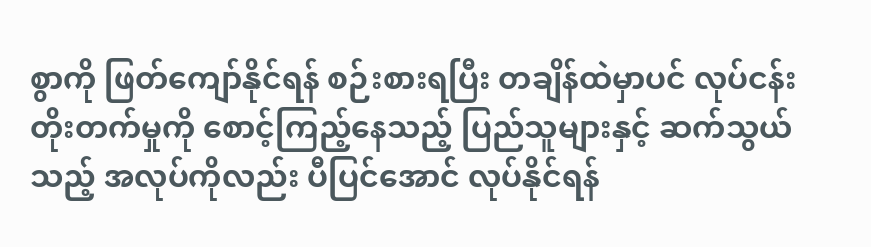စွာကို ဖြတ်ကျော်နိုင်ရန် စဉ်းစားရပြီး တချိန်ထဲမှာပင် လုပ်ငန်း တိုးတက်မှုကို စောင့်ကြည့်နေသည့် ပြည်သူများနှင့် ဆက်သွယ်သည့် အလုပ်ကိုလည်း ပီပြင်အောင် လုပ်နိုင်ရန်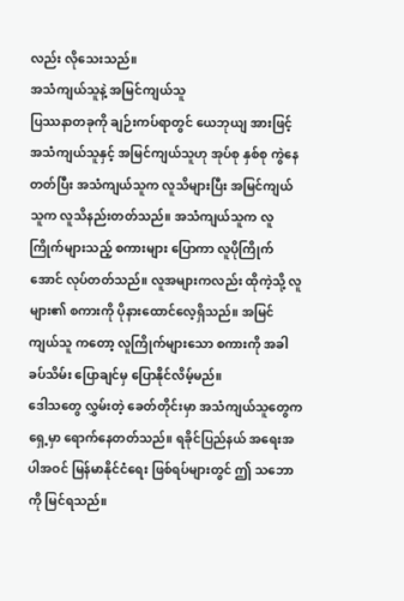လည်း လိုသေးသည်။
အသံကျယ်သူနဲ့ အမြင်ကျယ်သူ
ပြဿနာတခုကို ချဉ်းကပ်ရာတွင် ယေဘုယျ အားဖြင့် အသံကျယ်သူနှင့် အမြင်ကျယ်သူဟု အုပ်စု နှစ်စု ကွဲနေတတ်ပြီး အသံကျယ်သူက လူသိများပြီး အမြင်ကျယ်သူက လူသိနည်းတတ်သည်။ အသံကျယ်သူက လူကြိုက်များသည့် စကားများ ပြောကာ လူပိုကြိုက်အောင် လုပ်တတ်သည်။ လူအများကလည်း ထိုကဲ့သို့ လူများ၏ စကားကို ပိုနားထောင်လေ့ရှိသည်။ အမြင်ကျယ်သူ ကတော့ လူကြိုက်များသော စကားကို အခါခပ်သိမ်း ပြောချင်မှ ပြောနိုင်လိမ့်မည်။
ဒေါသတွေ လွှမ်းတဲ့ ခေတ်တိုင်းမှာ အသံကျယ်သူတွေက ရှေ့မှာ ရောက်နေတတ်သည်။ ရခိုင်ပြည်နယ် အရေးအပါအဝင် မြန်မာနိုင်ငံရေး ဖြစ်ရပ်များတွင် ဤ သဘောကို မြင်ရသည်။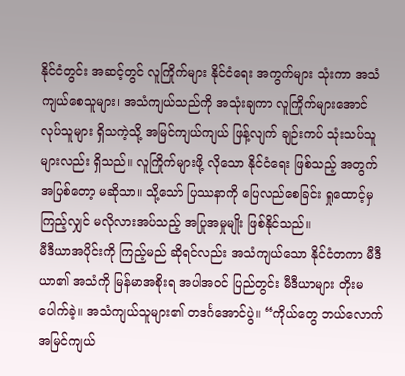နိုင်ငံတွင်း အဆင့်တွင် လူကြိုက်များ နိုင်ငံရေး အကွက်များ သုံးကာ အသံကျယ်စေသူများ၊ အသံကျယ်သည်ကို အသုံးချကာ လူကြိုက်များအောင် လုပ်သူများ ရှိသကဲ့သို့ အမြင်ကျယ်ကျယ် ဖြန့်လျက် ချဉ်းကပ် သုံးသပ်သူများလည်း ရှိသည်။ လူကြိုက်များဖို့ လိုသော နိုင်ငံရေး ဖြစ်သည့် အတွက် အပြစ်တော့ မဆိုသာ။ သို့သော် ပြဿနာကို ပြေလည်စေခြင်း ရှုထောင့်မှ ကြည့်လျှင် မလိုလားအပ်သည့် အပြုအမှုမျိုး ဖြစ်နိုင်သည်။
မီဒီယာအပိုင်းကို ကြည့်မည် ဆိုရင်လည်း အသံကျယ်သော နိုင်ငံတကာ မီဒီယာ၏ အသံကို မြန်မာအစိုးရ အပါအဝင် ပြည်တွင်း မီဒီယာများ တိုးမပေါက်ခဲ့။ အသံကျယ်သူများ၏ တဒင်္ဂအောင်ပွဲ။ “ကိုယ်တွေ ဘယ်လောက် အမြင်ကျယ်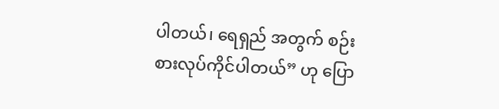ပါတယ်၊ ရေရှည် အတွက် စဉ်းစားလုပ်ကိုင်ပါတယ်” ဟု ပြော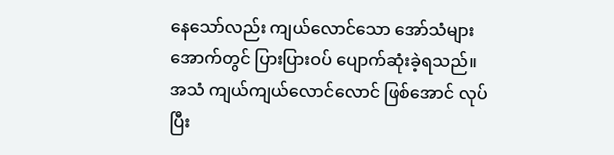နေသော်လည်း ကျယ်လောင်သော အော်သံများ အောက်တွင် ပြားပြားဝပ် ပျောက်ဆုံးခဲ့ရသည်။
အသံ ကျယ်ကျယ်လောင်လောင် ဖြစ်အောင် လုပ်ပြီး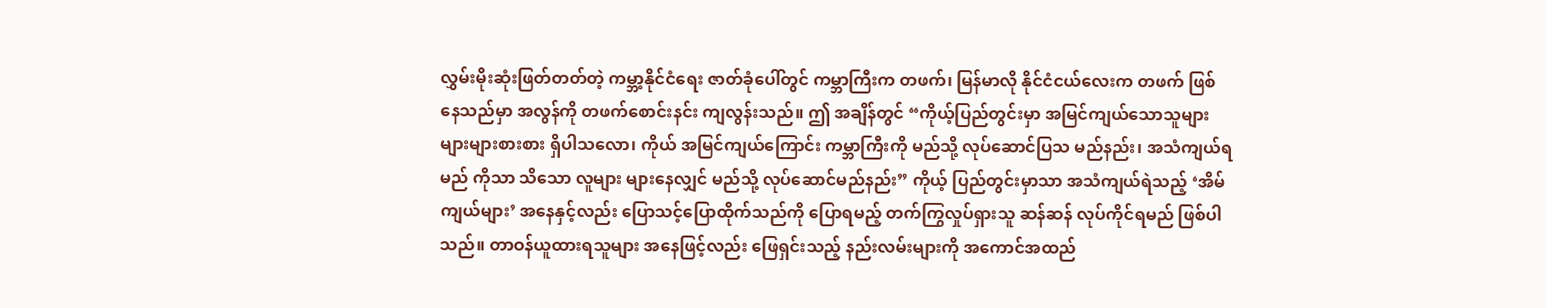လွှမ်းမိုးဆုံးဖြတ်တတ်တဲ့ ကမ္ဘာ့နိုင်ငံရေး ဇာတ်ခုံပေါ်တွင် ကမ္ဘာကြီးက တဖက်၊ မြန်မာလို နိုင်ငံငယ်လေးက တဖက် ဖြစ်နေသည်မှာ အလွန်ကို တဖက်စောင်းနင်း ကျလွန်းသည်။ ဤ အချိန်တွင် “ကိုယ့်ပြည်တွင်းမှာ အမြင်ကျယ်သောသူများ များများစားစား ရှိပါသလော၊ ကိုယ် အမြင်ကျယ်ကြောင်း ကမ္ဘာကြီးကို မည်သို့ လုပ်ဆောင်ပြသ မည်နည်း၊ အသံကျယ်ရမည် ကိုသာ သိသော လူများ များနေလျှင် မည်သို့ လုပ်ဆောင်မည်နည်း” ကိုယ့် ပြည်တွင်းမှာသာ အသံကျယ်ရဲသည့် ‘အိမ်ကျယ်များ’ အနေနှင့်လည်း ပြောသင့်ပြောထိုက်သည်ကို ပြောရမည့် တက်ကြွလှုပ်ရှားသူ ဆန်ဆန် လုပ်ကိုင်ရမည် ဖြစ်ပါသည်။ တာဝန်ယူထားရသူများ အနေဖြင့်လည်း ဖြေရှင်းသည့် နည်းလမ်းများကို အကောင်အထည်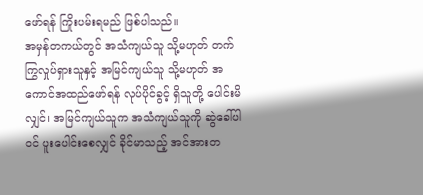ဖော်ရန် ကြိုးပမ်းရမည် ဖြစ်ပါသည်။
အမှန်တကယ်တွင် အသံကျယ်သူ သို့မဟုတ် တက်ကြွလှုပ်ရှားသူနှင့် အမြင်ကျယ်သူ သို့မဟုတ် အကောင်အထည်ဖော်ရန် လုပ်ပိုင်ခွင့် ရှိသူတို့ ပေါင်းမိလျှင်၊ အမြင်ကျယ်သူက အသံကျယ်သူကို ဆွဲခေါ်ပါဝင် ပူးပေါင်းစေလျှင် ခိုင်မာသည့် အင်အားတ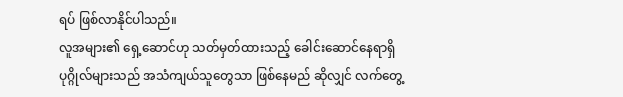ရပ် ဖြစ်လာနိုင်ပါသည်။
လူအများ၏ ရှေ့ဆောင်ဟု သတ်မှတ်ထားသည့် ခေါင်းဆောင်နေရာရှိ ပုဂ္ဂိုလ်များသည် အသံကျယ်သူတွေသာ ဖြစ်နေမည် ဆိုလျှင် လက်တွေ့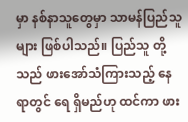မှာ နစ်နာသူတွေမှာ သာမန်ပြည်သူများ ဖြစ်ပါသည်။ ပြည်သူ တို့သည် ဖားအော်သံကြားသည့် နေရာတွင် ရေ ရှိမည်ဟု ထင်ကာ ဖား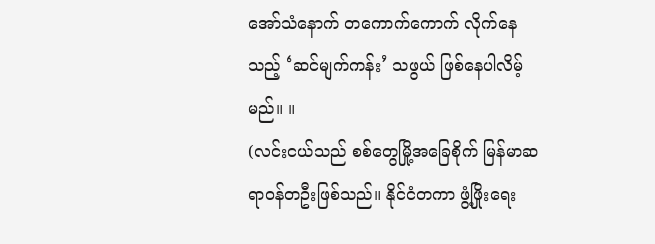အော်သံနောက် တကောက်ကောက် လိုက်နေသည့် ‘ဆင်မျက်ကန်း’ သဖွယ် ဖြစ်နေပါလိမ့်မည်။ ။
(လင်းငယ်သည် စစ်တွေမြို့အခြေစိုက် မြန်မာဆရာဝန်တဦးဖြစ်သည်။ နိုင်ငံတကာ ဖွံ့ဖြိုးရေး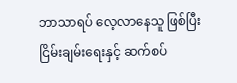ဘာသာရပ် လေ့လာနေသူ ဖြစ်ပြီး ငြိမ်းချမ်းရေးနှင့် ဆက်စပ်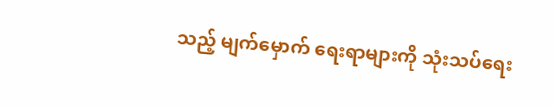သည့် မျက်မှောက် ရေးရာများကို သုံးသပ်ရေး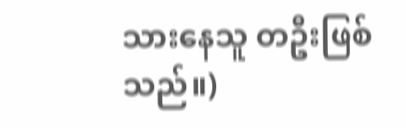သားနေသူ တဦးဖြစ်သည်။)